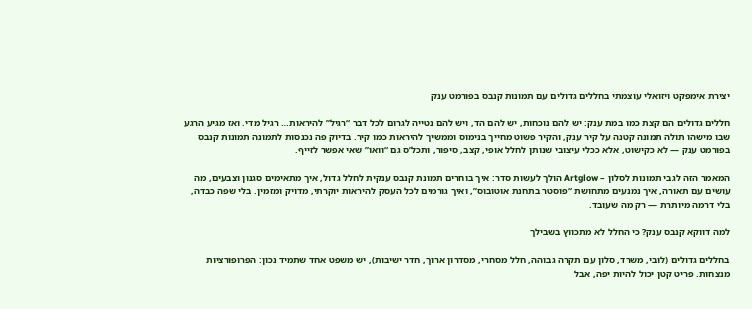יצירת אימפקט ויזואלי עוצמתי בחללים גדולים עם תמונות קנבס בפורמט ענק

חללים גדולים הם קצת כמו במת ענק: יש להם נוכחות, יש להם הד, ויש להם נטייה לגרום לכל דבר “רגיל” להיראות… רגיל מדי. ואז מגיע הרגע שבו מישהו תולה תמונה קטנה על קיר ענק, והקיר פשוט מחייך בנימוס וממשיך להיראות כמו קיר. בדיוק פה נכנסות לתמונה תמונות קנבס בפורמט ענק — לא כקישוט, אלא ככלי עיצובי שנותן לחלל אופי, קצב, סיפור, ותכל’ס גם “וואו” שאי אפשר לזייף.

המאמר הזה לגבי תמונות לסלון – Artglow הולך לעשות סדר: איך בוחרים תמונת קנבס ענקית לחלל גדול, איך מתאימים סגנון וצבעים, מה עושים עם תאורה, איך נמנעים מתחושת “פוסטר בתחנת אוטובוס”, ואיך גורמים לכל העסק להיראות יוקרתי, מדויק ומזמין. בלי שפה כבדה, בלי דרמה מיותרת — רק מה שעובד.

למה דווקא קנבס ענק? כי החלל לא מתכווץ בשבילך

בחללים גדולים (לובי, משרד, סלון עם תקרה גבוהה, חלל מסחרי, מסדרון ארוך, חדר ישיבות), יש משפט אחד שתמיד נכון: הפרופורציות מנצחות. פריט קטן יכול להיות יפה, אבל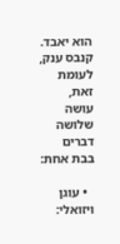הוא יאבד. קנבס ענק, לעומת זאת, עושה שלושה דברים בבת אחת:

  • עוגן ויזואלי: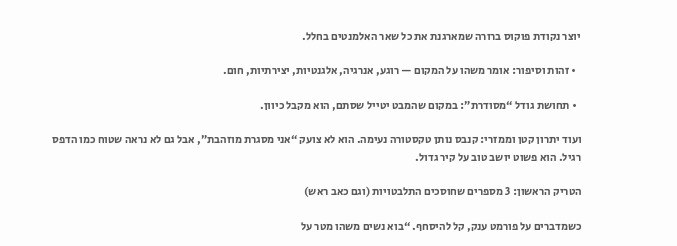יוצר נקודת פוקוס ברורה שמארגנת את כל שאר האלמנטים בחלל.

  • זהות וסיפור: אומר משהו על המקום — רוגע, אנרגיה, אלגנטיות, יצירתיות, חום.

  • תחושת גודל “מסודרת”: במקום שהמבט יטייל שסתם, הוא מקבל כיוון.

ועוד יתרון קטן וממזרי: קנבס נותן טקסטורה נעימה. הוא לא צועק “אני מסגרת מוזהבת”, אבל גם לא נראה שטוח כמו הדפס רגיל. הוא פשוט יושב טוב על קיר גדול.

הטריק הראשון: 3 מספרים שחוסכים התלבטויות (וגם כאב ראש)

כשמדברים על פורמט ענק, קל להיסחף. “בוא נשים משהו מטר על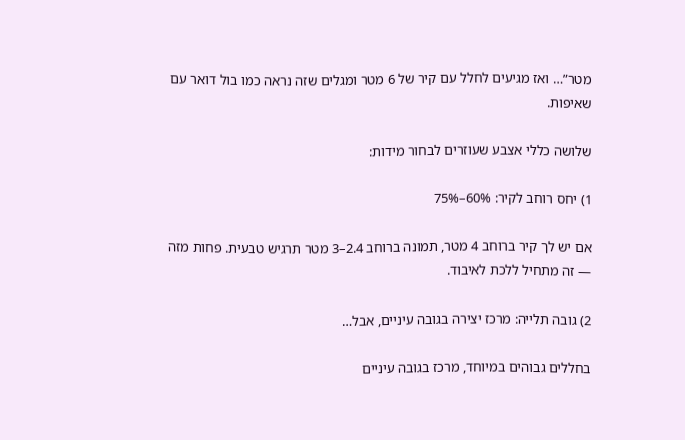מטר”… ואז מגיעים לחלל עם קיר של 6 מטר ומגלים שזה נראה כמו בול דואר עם שאיפות.

שלושה כללי אצבע שעוזרים לבחור מידות:

1) יחס רוחב לקיר: 60%–75%

אם יש לך קיר ברוחב 4 מטר, תמונה ברוחב 2.4–3 מטר תרגיש טבעית. פחות מזה — זה מתחיל ללכת לאיבוד.

2) גובה תלייה: מרכז יצירה בגובה עיניים, אבל…

בחללים גבוהים במיוחד, מרכז בגובה עיניים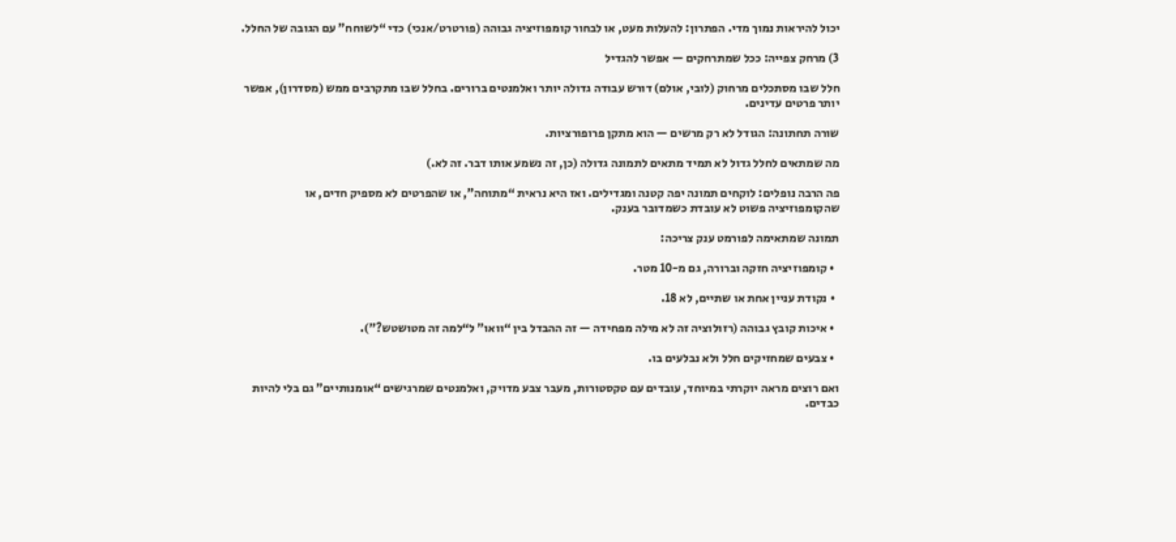יכול להיראות נמוך מדי. הפתרון: להעלות מעט, או לבחור קומפוזיציה גבוהה (פורטרט/אנכי) כדי “לשוחח” עם הגובה של החלל.

3) מרחק צפייה: ככל שמתרחקים — אפשר להגדיל

חלל שבו מסתכלים מרחוק (לובי, אולם) דורש עבודה גדולה יותר ואלמנטים ברורים. בחלל שבו מתקרבים ממש (מסדרון), אפשר יותר פרטים עדינים.

שורה תחתונה: הגודל לא רק מרשים — הוא מתקן פרופורציות.

מה שמתאים לחלל גדול לא תמיד מתאים לתמונה גדולה (כן, זה נשמע אותו דבר. זה לא.)

פה הרבה נופלים: לוקחים תמונה יפה קטנה ומגדילים. ואז היא נראית “מתוחה”, או שהפרטים לא מספיק חדים, או שהקומפוזיציה פשוט לא עובדת כשמדובר בענק.

תמונה שמתאימה לפורמט ענק צריכה:

  • קומפוזיציה חזקה וברורה, גם מ-10 מטר.

  • נקודת עניין אחת או שתיים, לא 18.

  • איכות קובץ גבוהה (רזולוציה זה לא מילה מפחידה — זה ההבדל בין “וואו” ל“למה זה מטושטש?”).

  • צבעים שמחזיקים חלל ולא נבלעים בו.

ואם רוצים מראה יוקרתי במיוחד, עובדים עם טקסטורות, מעבר צבע מדויק, ואלמנטים שמרגישים “אומנותיים” גם בלי להיות כבדים.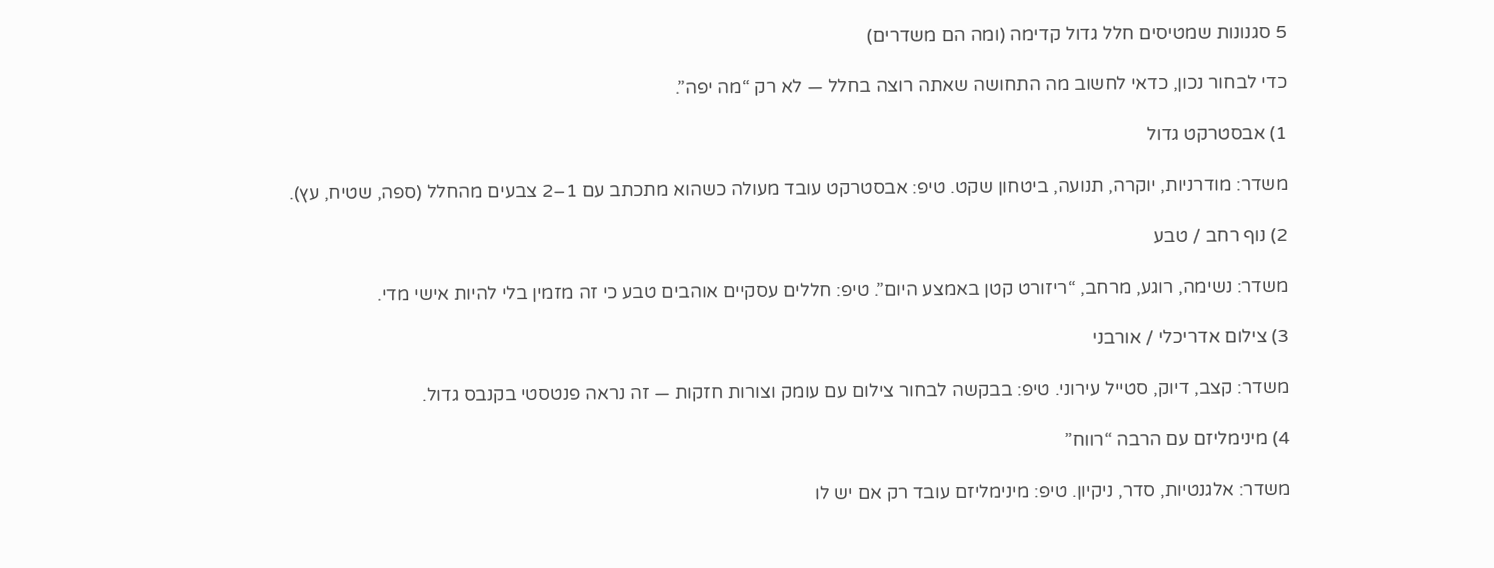5 סגנונות שמטיסים חלל גדול קדימה (ומה הם משדרים)

כדי לבחור נכון, כדאי לחשוב מה התחושה שאתה רוצה בחלל — לא רק “מה יפה”.

1) אבסטרקט גדול

משדר: מודרניות, יוקרה, תנועה, ביטחון שקט. טיפ: אבסטרקט עובד מעולה כשהוא מתכתב עם 1–2 צבעים מהחלל (ספה, שטיח, עץ).

2) נוף רחב / טבע

משדר: נשימה, רוגע, מרחב, “ריזורט קטן באמצע היום”. טיפ: חללים עסקיים אוהבים טבע כי זה מזמין בלי להיות אישי מדי.

3) צילום אדריכלי / אורבני

משדר: קצב, דיוק, סטייל עירוני. טיפ: בבקשה לבחור צילום עם עומק וצורות חזקות — זה נראה פנטסטי בקנבס גדול.

4) מינימליזם עם הרבה “רווח”

משדר: אלגנטיות, סדר, ניקיון. טיפ: מינימליזם עובד רק אם יש לו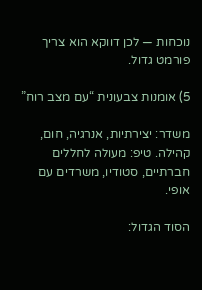נוכחות — לכן דווקא הוא צריך פורמט גדול.

5) אומנות צבעונית “עם מצב רוח”

משדר: יצירתיות, אנרגיה, חום, קהילה. טיפ: מעולה לחללים חברתיים, סטודיו, משרדים עם אופי.

הסוד הגדול: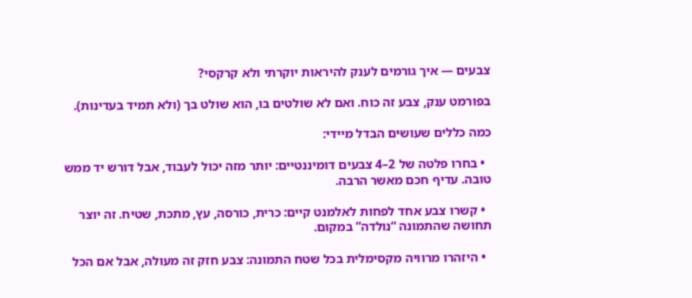צבעים — איך גורמים לענק להיראות יוקרתי ולא קרקסי?

בפורמט ענק, צבע זה כוח. ואם לא שולטים בו, הוא שולט בך (ולא תמיד בעדינות).

כמה כללים שעושים הבדל מיידי:

  • בחרו פלטה של 2–4 צבעים דומיננטיים: יותר מזה יכול לעבוד, אבל דורש יד ממש טובה. עדיף חכם מאשר הרבה.

  • קשרו צבע אחד לפחות לאלמנט קיים: כרית, כורסה, עץ, מתכת, שטיח. זה יוצר תחושה שהתמונה “נולדה” במקום.

  • היזהרו מרוויה מקסימלית בכל שטח התמונה: צבע חזק זה מעולה, אבל אם הכל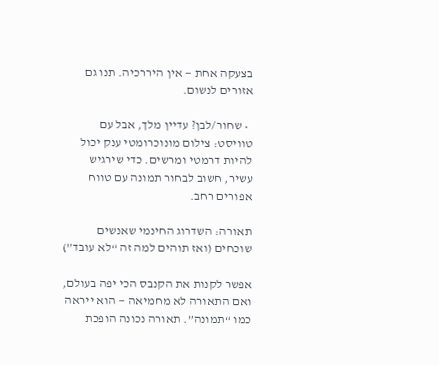בצעקה אחת — אין היררכיה. תנו גם אזורים לנשום.

  • שחור/לבן? עדיין מלך, אבל עם טוויסט: צילום מונוכרומטי ענק יכול להיות דרמטי ומרשים. כדי שירגיש עשיר, חשוב לבחור תמונה עם טווח אפורים רחב.

תאורה: השדרוג החינמי שאנשים שוכחים (ואז תוהים למה זה “לא עובד”)

אפשר לקנות את הקנבס הכי יפה בעולם, ואם התאורה לא מחמיאה — הוא ייראה כמו “תמונה”. תאורה נכונה הופכת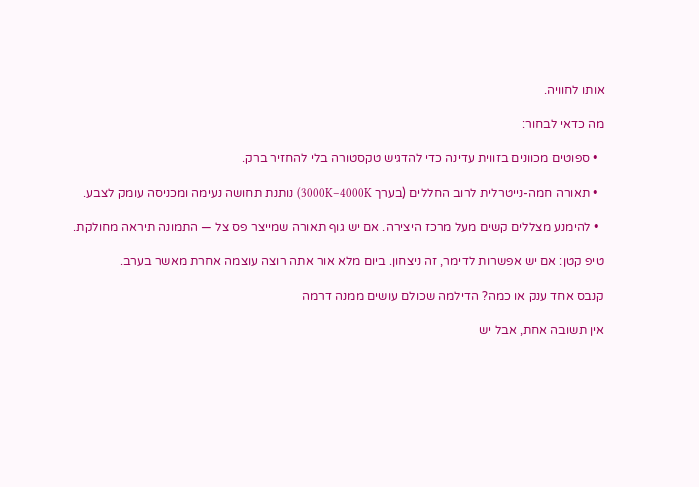אותו לחוויה.

מה כדאי לבחור:

  • ספוטים מכוונים בזווית עדינה כדי להדגיש טקסטורה בלי להחזיר ברק.

  • תאורה חמה-נייטרלית לרוב החללים (בערך 3000K–4000K) נותנת תחושה נעימה ומכניסה עומק לצבע.

  • להימנע מצללים קשים מעל מרכז היצירה. אם יש גוף תאורה שמייצר פס צל — התמונה תיראה מחולקת.

טיפ קטן: אם יש אפשרות לדימר, זה ניצחון. ביום מלא אור אתה רוצה עוצמה אחרת מאשר בערב.

קנבס אחד ענק או כמה? הדילמה שכולם עושים ממנה דרמה

אין תשובה אחת, אבל יש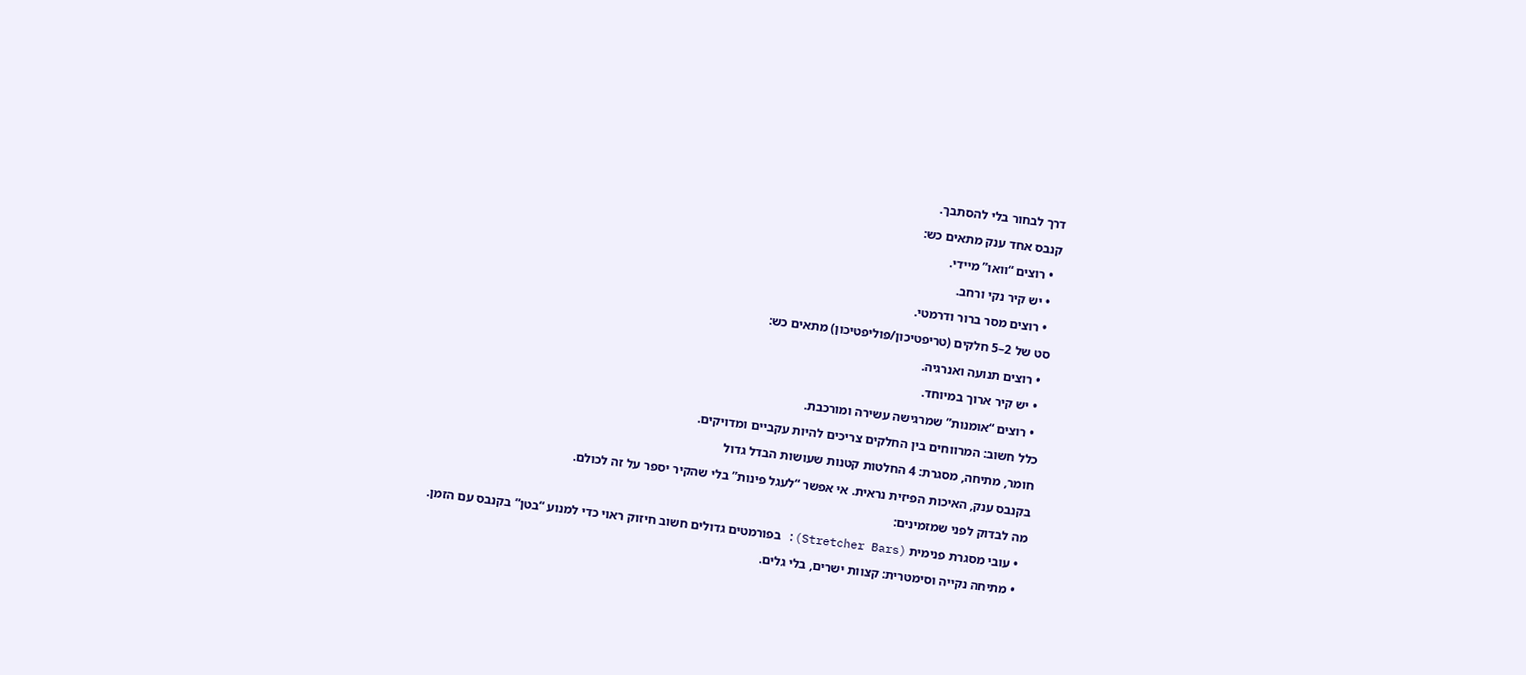דרך לבחור בלי להסתבך.

קנבס אחד ענק מתאים כש:

  • רוצים “וואו” מיידי.

  • יש קיר נקי ורחב.

  • רוצים מסר ברור ודרמטי.

סט של 2–5 חלקים (טריפטיכון/פוליפטיכון) מתאים כש:

  • רוצים תנועה ואנרגיה.

  • יש קיר ארוך במיוחד.

  • רוצים “אומנות” שמרגישה עשירה ומורכבת.

כלל חשוב: המרווחים בין החלקים צריכים להיות עקביים ומדויקים.

חומר, מתיחה, מסגרת: 4 החלטות קטנות שעושות הבדל גדול

בקנבס ענק, האיכות הפיזית נראית. אי אפשר “לעגל פינות” בלי שהקיר יספר על זה לכולם.

מה לבדוק לפני שמזמינים:

  • עובי מסגרת פנימית (Stretcher Bars): בפורמטים גדולים חשוב חיזוק ראוי כדי למנוע “בטן” בקנבס עם הזמן.

  • מתיחה נקייה וסימטרית: קצוות ישרים, בלי גלים.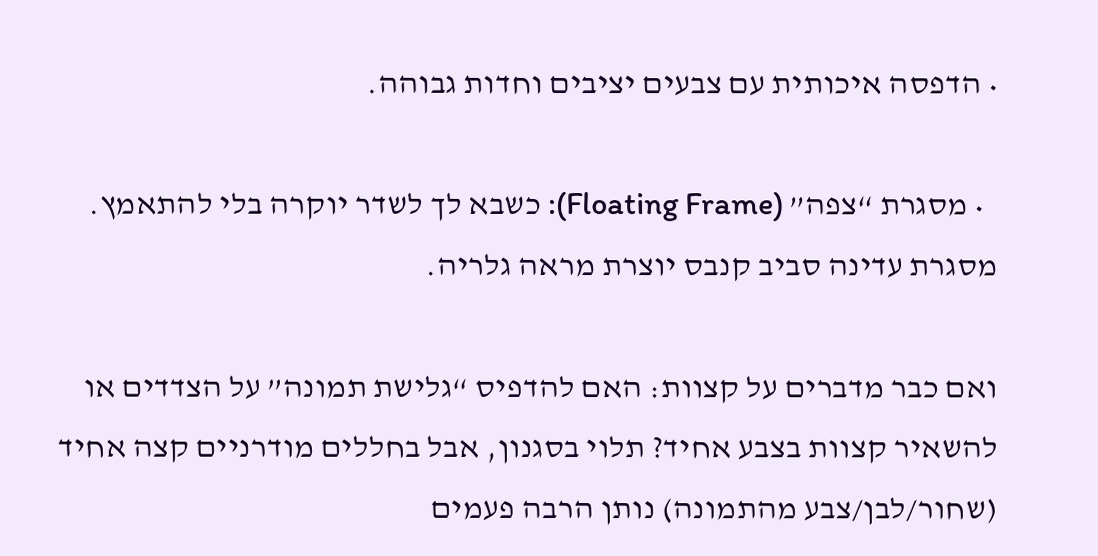• הדפסה איכותית עם צבעים יציבים וחדות גבוהה.

  • מסגרת “צפה” (Floating Frame): כשבא לך לשדר יוקרה בלי להתאמץ. מסגרת עדינה סביב קנבס יוצרת מראה גלריה.

ואם כבר מדברים על קצוות: האם להדפיס “גלישת תמונה” על הצדדים או להשאיר קצוות בצבע אחיד? תלוי בסגנון, אבל בחללים מודרניים קצה אחיד (שחור/לבן/צבע מהתמונה) נותן הרבה פעמים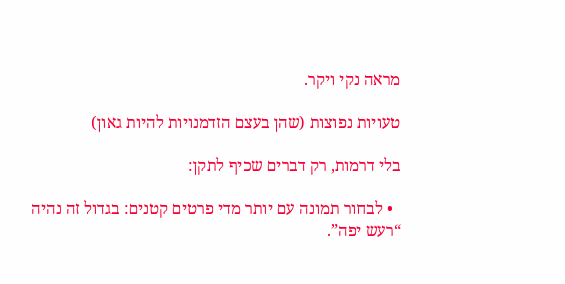מראה נקי ויקר.

טעויות נפוצות (שהן בעצם הזדמנויות להיות גאון)

בלי דרמות, רק דברים שכיף לתקן:

  • לבחור תמונה עם יותר מדי פרטים קטנים: בגדול זה נהיה “רעש יפה”.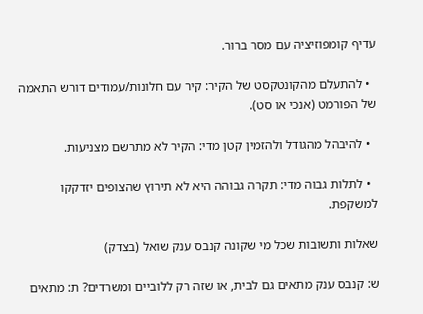עדיף קומפוזיציה עם מסר ברור.

  • להתעלם מהקונטקסט של הקיר: קיר עם חלונות/עמודים דורש התאמה של הפורמט (אנכי או סט).

  • להיבהל מהגודל ולהזמין קטן מדי: הקיר לא מתרשם מצניעות.

  • לתלות גבוה מדי: תקרה גבוהה היא לא תירוץ שהצופים יזדקקו למשקפת.

שאלות ותשובות שכל מי שקונה קנבס ענק שואל (בצדק)

ש: קנבס ענק מתאים גם לבית, או שזה רק ללוביים ומשרדים? ת: מתאים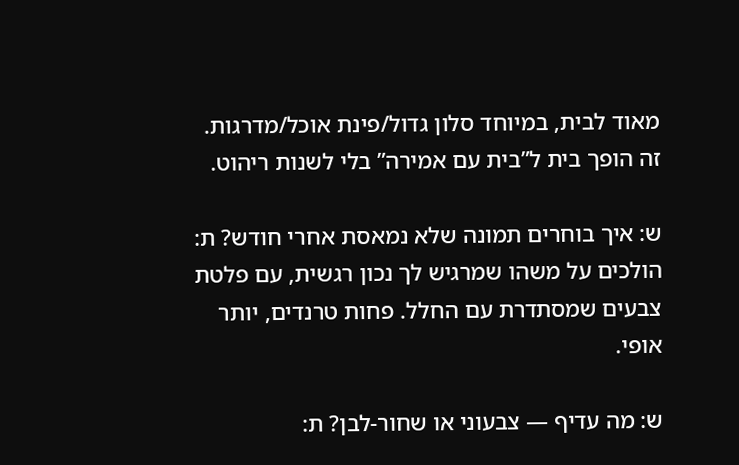מאוד לבית, במיוחד סלון גדול/פינת אוכל/מדרגות. זה הופך בית ל”בית עם אמירה” בלי לשנות ריהוט.

ש: איך בוחרים תמונה שלא נמאסת אחרי חודש? ת: הולכים על משהו שמרגיש לך נכון רגשית, עם פלטת צבעים שמסתדרת עם החלל. פחות טרנדים, יותר אופי.

ש: מה עדיף — צבעוני או שחור-לבן? ת: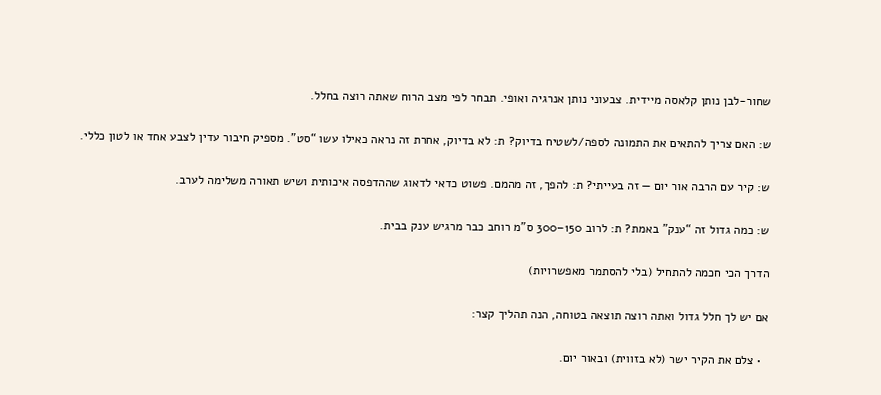שחור-לבן נותן קלאסה מיידית. צבעוני נותן אנרגיה ואופי. תבחר לפי מצב הרוח שאתה רוצה בחלל.

ש: האם צריך להתאים את התמונה לספה/לשטיח בדיוק? ת: לא בדיוק, אחרת זה נראה כאילו עשו “סט”. מספיק חיבור עדין לצבע אחד או לטון כללי.

ש: קיר עם הרבה אור יום — זה בעייתי? ת: להפך, זה מהמם. פשוט כדאי לדאוג שההדפסה איכותית ושיש תאורה משלימה לערב.

ש: כמה גדול זה “ענק” באמת? ת: לרוב 150–300 ס”מ רוחב כבר מרגיש ענק בבית.

הדרך הכי חכמה להתחיל (בלי להסתמר מאפשרויות)

אם יש לך חלל גדול ואתה רוצה תוצאה בטוחה, הנה תהליך קצר:

  • צלם את הקיר ישר (לא בזווית) ובאור יום.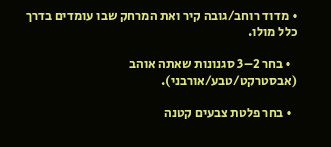• מדוד רוחב/גובה קיר ואת המרחק שבו עומדים בדרך כלל מולו.

  • בחר 2–3 סגנונות שאתה אוהב (אבסטרקט/טבע/אורבני).

  • בחר פלטת צבעים קטנה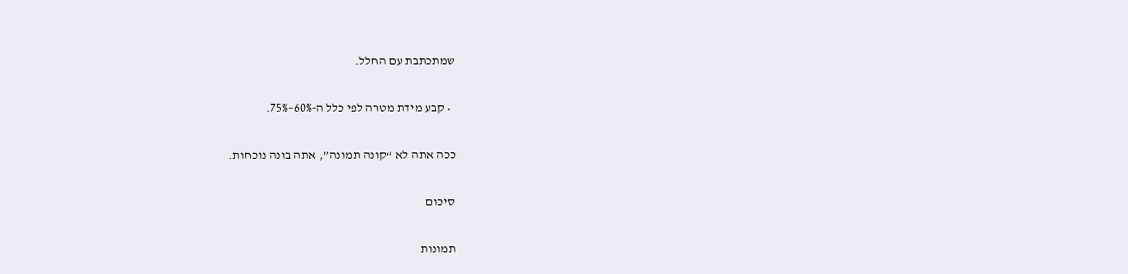שמתכתבת עם החלל.

  • קבע מידת מטרה לפי כלל ה-60%–75%.

ככה אתה לא “קונה תמונה”, אתה בונה נוכחות.

סיכום

תמונות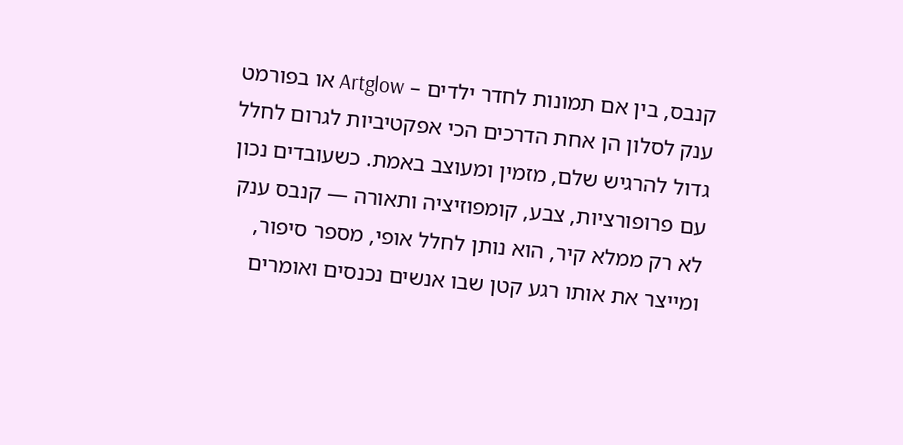קנבס, בין אם תמונות לחדר ילדים – Artglow או בפורמט ענק לסלון הן אחת הדרכים הכי אפקטיביות לגרום לחלל גדול להרגיש שלם, מזמין ומעוצב באמת. כשעובדים נכון עם פרופורציות, צבע, קומפוזיציה ותאורה — קנבס ענק לא רק ממלא קיר, הוא נותן לחלל אופי, מספר סיפור, ומייצר את אותו רגע קטן שבו אנשים נכנסים ואומרים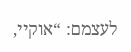לעצמם: “אוקיי,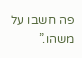פה חשבו על משהו.”